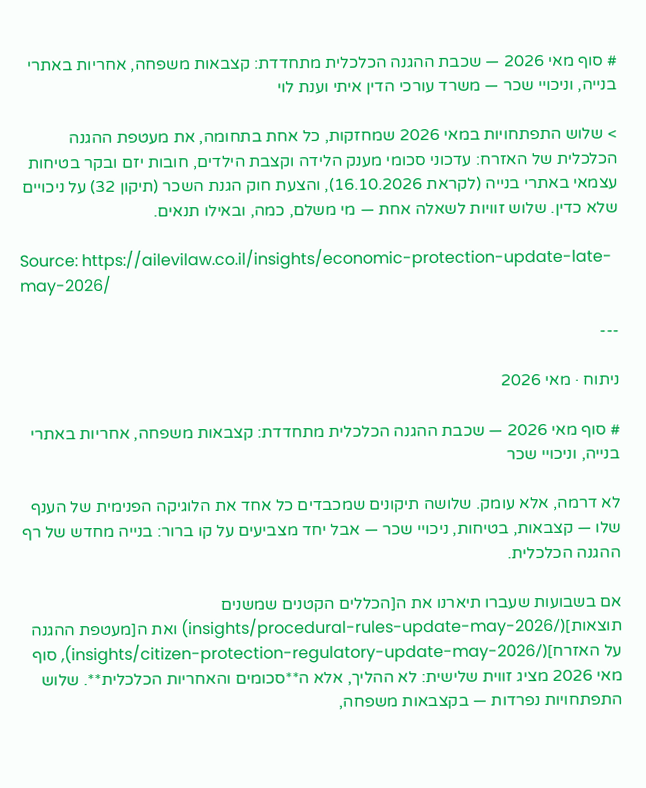# סוף מאי 2026 — שכבת ההגנה הכלכלית מתחדדת: קצבאות משפחה, אחריות באתרי בנייה, וניכויי שכר — משרד עורכי הדין איתי וענת לוי

> שלוש התפתחויות במאי 2026 שמחזקות, כל אחת בתחומה, את מעטפת ההגנה הכלכלית של האזרח: עדכוני סכומי מענק הלידה וקצבת הילדים, חובות יזם ובקר בטיחות עצמאי באתרי בנייה (לקראת 16.10.2026), והצעת חוק הגנת השכר (תיקון 32) על ניכויים שלא כדין. שלוש זוויות לשאלה אחת — מי משלם, כמה, ובאילו תנאים.

Source: https://ailevilaw.co.il/insights/economic-protection-update-late-may-2026/

---

ניתוח · מאי 2026

# סוף מאי 2026 — שכבת ההגנה הכלכלית מתחדדת: קצבאות משפחה, אחריות באתרי בנייה, וניכויי שכר

לא דרמה, אלא עומק. שלושה תיקונים שמכבדים כל אחד את הלוגיקה הפנימית של הענף שלו — קצבאות, בטיחות, ניכויי שכר — אבל יחד מצביעים על קו ברור: בנייה מחדש של רף ההגנה הכלכלית.

אם בשבועות שעברו תיארנו את ה[הכללים הקטנים שמשנים תוצאות](/insights/procedural-rules-update-may-2026) ואת ה[מעטפת ההגנה על האזרח](/insights/citizen-protection-regulatory-update-may-2026), סוף מאי 2026 מציג זווית שלישית: לא ההליך, אלא ה**סכומים והאחריות הכלכלית**. שלוש התפתחויות נפרדות — בקצבאות משפחה,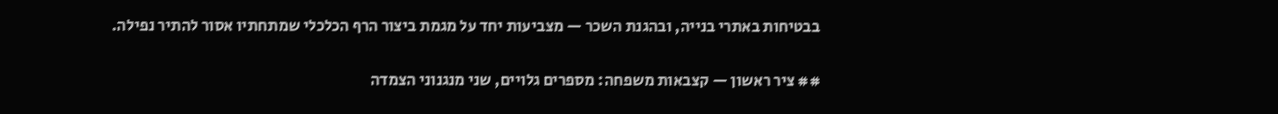בבטיחות באתרי בנייה, ובהגנת השכר — מצביעות יחד על מגמת ביצור הרף הכלכלי שמתחתיו אסור להתיר נפילה.

## ציר ראשון — קצבאות משפחה: מספרים גלויים, שני מנגנוני הצמדה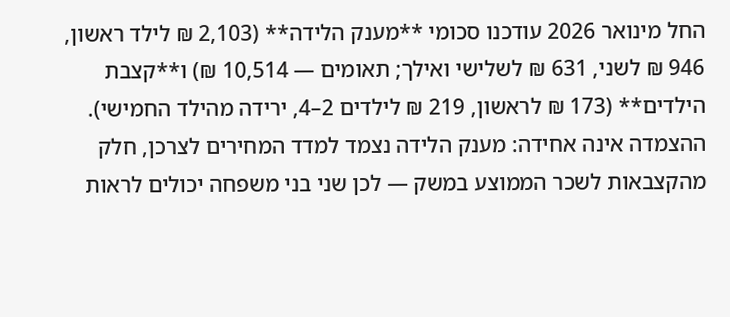החל מינואר 2026 עודכנו סכומי **מענק הלידה** (2,103 ₪ לילד ראשון, 946 ₪ לשני, 631 ₪ לשלישי ואילך; תאומים — 10,514 ₪) ו**קצבת הילדים** (173 ₪ לראשון, 219 ₪ לילדים 2–4, ירידה מהילד החמישי). ההצמדה אינה אחידה: מענק הלידה נצמד למדד המחירים לצרכן, חלק מהקצבאות לשכר הממוצע במשק — לכן שני בני משפחה יכולים לראות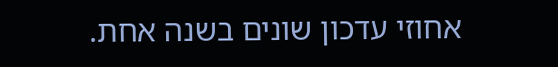אחוזי עדכון שונים בשנה אחת.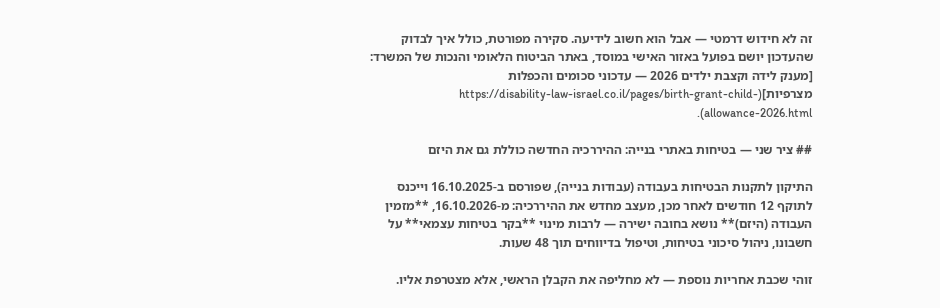זה לא חידוש דרמטי — אבל הוא חשוב לידיעה. סקירה מפורטת, כולל איך לבדוק שהעדכון יושם בפועל באזור האישי במוסד, באתר הביטוח הלאומי והנכות של המשרד:
[מענק לידה וקצבת ילדים 2026 — עדכוני סכומים והכפלות מצרפיות](https://disability-law-israel.co.il/pages/birth-grant-child-allowance-2026.html).

## ציר שני — בטיחות באתרי בנייה: ההיררכיה החדשה כוללת גם את היזם

התיקון לתקנות הבטיחות בעבודה (עבודות בנייה), שפורסם ב-16.10.2025 וייכנס לתוקף 12 חודשים לאחר מכן, מעצב מחדש את ההיררכיה: מ-16.10.2026, **מזמין העבודה (היזם)** נושא בחובה ישירה — לרבות מינוי **בקר בטיחות עצמאי** על חשבונו, ניהול סיכוני בטיחות, וטיפול בדיווחים תוך 48 שעות.

זוהי שכבת אחריות נוספת — לא מחליפה את הקבלן הראשי, אלא מצטרפת אליו.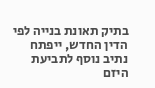בתיק תאונת בנייה לפי הדין החדש, ייפתח נתיב נוסף לתביעת היזם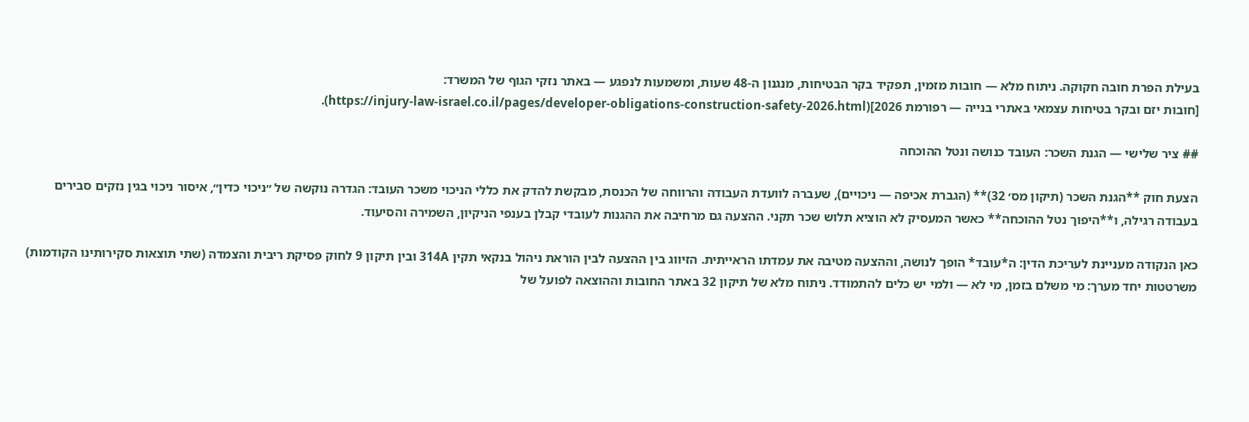בעילת הפרת חובה חקוקה. ניתוח מלא — חובות מזמין, תפקיד בקר הבטיחות, מנגנון ה-48 שעות, ומשמעות לנפגע — באתר נזקי הגוף של המשרד:
[חובות יזם ובקר בטיחות עצמאי באתרי בנייה — רפורמת 2026](https://injury-law-israel.co.il/pages/developer-obligations-construction-safety-2026.html).

## ציר שלישי — הגנת השכר: העובד כנושה ונטל ההוכחה

הצעת חוק **הגנת השכר (תיקון מס׳ 32)** (הגברת אכיפה — ניכויים), שעברה לוועדת העבודה והרווחה של הכנסת, מבקשת להדק את כללי הניכוי משכר העובד: הגדרה נוקשה של ״ניכוי כדין״, איסור ניכוי בגין נזקים סבירים בעבודה רגילה, ו**היפוך נטל ההוכחה** כאשר המעסיק לא הוציא תלוש שכר תקני. ההצעה גם מרחיבה את ההגנות לעובדי קבלן בענפי הניקיון, השמירה והסיעוד.

כאן הנקודה מעניינת לעריכת הדין: ה*עובד* הופך לנושה, וההצעה מטיבה את עמדתו הראייתית. הזיווג בין ההצעה לבין הוראת ניהול בנקאי תקין 314A ובין תיקון 9 לחוק פסיקת ריבית והצמדה (שתי תוצאות סקירותינו הקודמות) משרטטות יחד מערך: מי משלם בזמן, מי לא — ולמי יש כלים להתמודד. ניתוח מלא של תיקון 32 באתר החובות וההוצאה לפועל של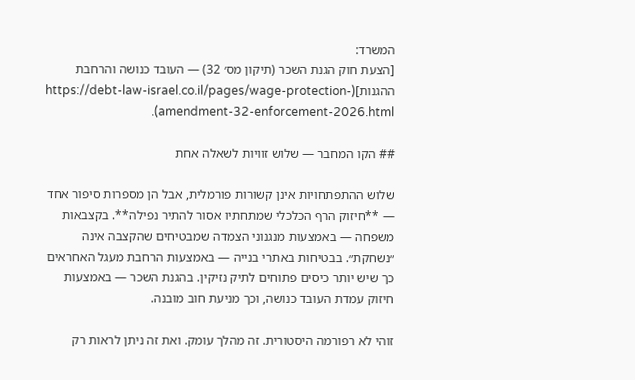המשרד:
[הצעת חוק הגנת השכר (תיקון מס׳ 32) — העובד כנושה והרחבת ההגנות](https://debt-law-israel.co.il/pages/wage-protection-amendment-32-enforcement-2026.html).

## הקו המחבר — שלוש זוויות לשאלה אחת

שלוש ההתפתחויות אינן קשורות פורמלית, אבל הן מספרות סיפור אחד — **חיזוק הרף הכלכלי שמתחתיו אסור להתיר נפילה**. בקצבאות משפחה — באמצעות מנגנוני הצמדה שמבטיחים שהקצבה אינה ״נשחקת״. בבטיחות באתרי בנייה — באמצעות הרחבת מעגל האחראים כך שיש יותר כיסים פתוחים לתיק נזיקין. בהגנת השכר — באמצעות חיזוק עמדת העובד כנושה, וכך מניעת חוב מובנה.

זוהי לא רפורמה היסטורית. זה מהלך עומק. ואת זה ניתן לראות רק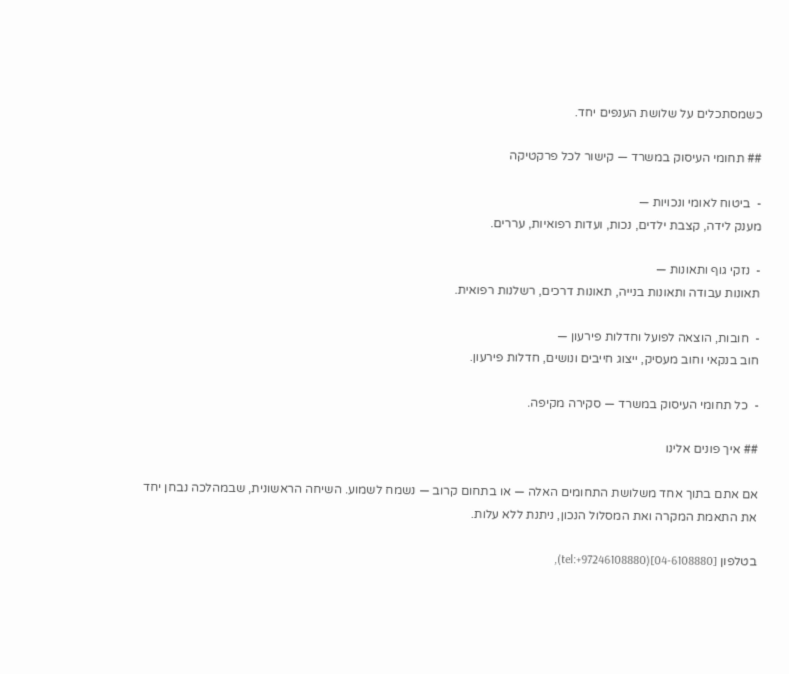כשמסתכלים על שלושת הענפים יחד.

## תחומי העיסוק במשרד — קישור לכל פרקטיקה

-  ביטוח לאומי ונכויות —
מענק לידה, קצבת ילדים, נכות, ועדות רפואיות, עררים.

-  נזקי גוף ותאונות —
תאונות עבודה ותאונות בנייה, תאונות דרכים, רשלנות רפואית.

-  חובות, הוצאה לפועל וחדלות פירעון —
חוב בנקאי וחוב מעסיק, ייצוג חייבים ונושים, חדלות פירעון.

-  כל תחומי העיסוק במשרד — סקירה מקיפה.

## איך פונים אלינו

אם אתם בתוך אחד משלושת התחומים האלה — או בתחום קרוב — נשמח לשמוע. השיחה הראשונית, שבמהלכה נבחן יחד את התאמת המקרה ואת המסלול הנכון, ניתנת ללא עלות.

בטלפון [04-6108880](tel:+97246108880),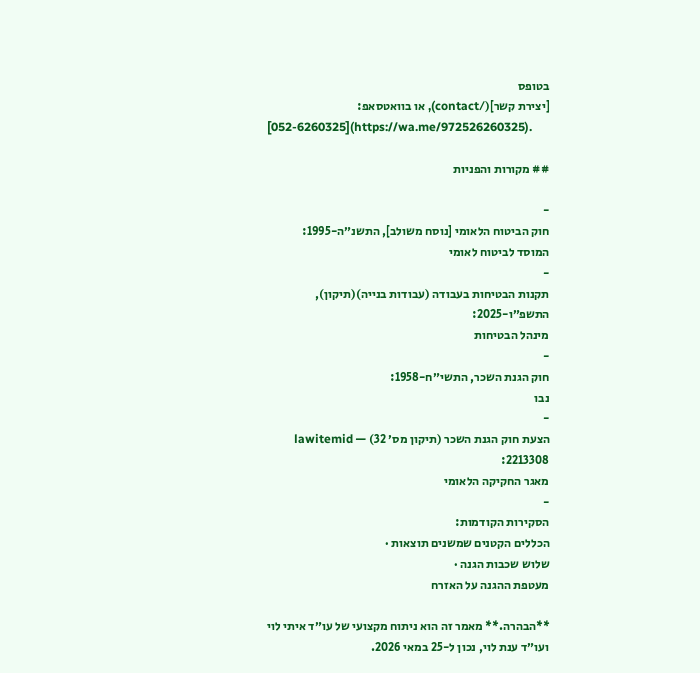בטופס
[יצירת קשר](/contact), או בוואטסאפ:
[052-6260325](https://wa.me/972526260325).

## מקורות והפניות

-
חוק הביטוח הלאומי [נוסח משולב], התשנ״ה-1995:
המוסד לביטוח לאומי
-
תקנות הבטיחות בעבודה (עבודות בנייה)(תיקון), התשפ״ו-2025:
מינהל הבטיחות
-
חוק הגנת השכר, התשי״ח-1958:
נבו
-
הצעת חוק הגנת השכר (תיקון מס׳ 32) — lawitemid 2213308:
מאגר החקיקה הלאומי
-
הסקירות הקודמות:
הכללים הקטנים שמשנים תוצאות ·
שלוש שכבות הגנה ·
מעטפת ההגנה על האזרח

**הבהרה.** מאמר זה הוא ניתוח מקצועי של עו״ד איתי לוי ועו״ד ענת לוי, נכון ל-25 במאי 2026.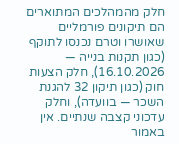חלק מהמהלכים המתוארים הם תיקונים פורמליים שאושרו וטרם נכנסו לתוקף (כגון תקנות בנייה — 16.10.2026), חלק הצעות חוק (כגון תיקון 32 להגנת השכר — בוועדה), וחלק עדכוני קצבה שנתיים. אין באמור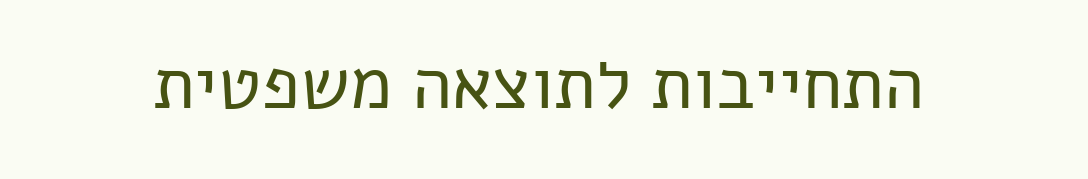התחייבות לתוצאה משפטית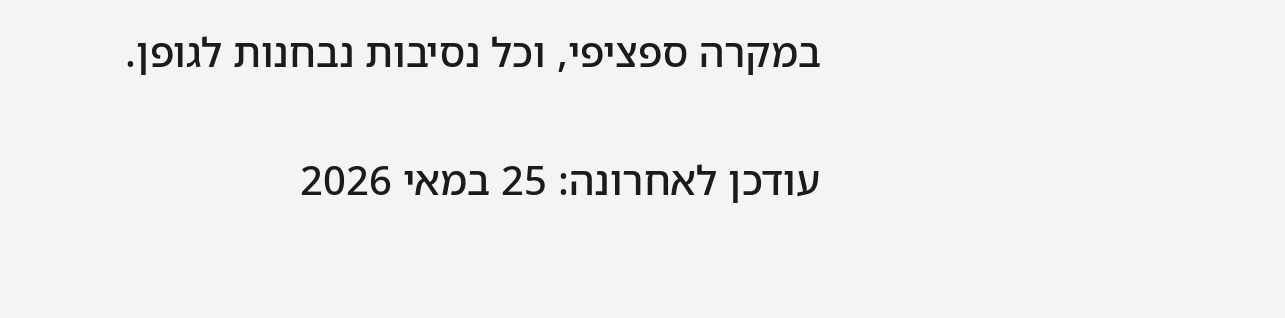במקרה ספציפי, וכל נסיבות נבחנות לגופן.

עודכן לאחרונה: 25 במאי 2026